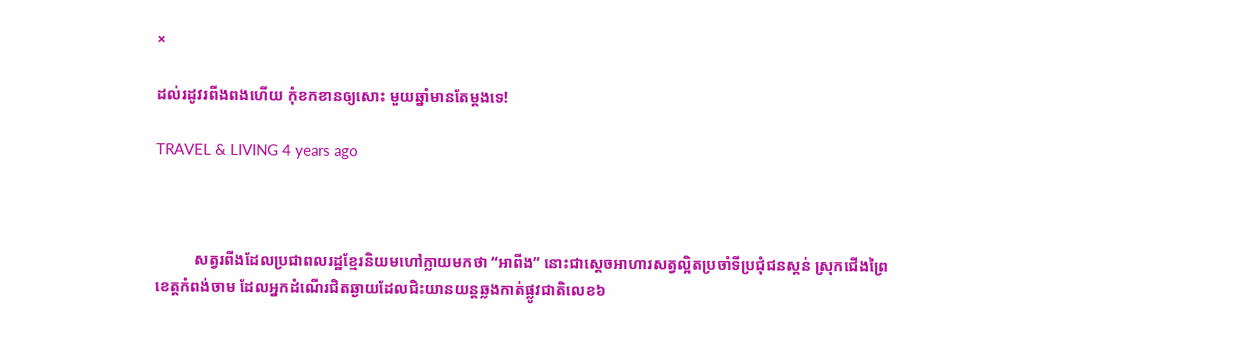×

ដល់រដូវរពីងពងហើយ កុំខកខានឲ្យសោះ មួយឆ្នាំមានតែម្តងទេ!

TRAVEL & LIVING 4 years ago



          សត្វរពីងដែលប្រជាពលរដ្ឋខ្មែរនិយមហៅក្លាយមកថា “អាពីង” នោះជាស្តេចអាហារសត្វល្អិតប្រចាំទីប្រជុំជនស្គន់ ស្រុកជើងព្រៃ ខេត្តកំពង់ចាម ដែលអ្នកដំណើរជិតឆ្ងាយដែលជិះយានយន្តឆ្លងកាត់ផ្លូវជាតិលេខ៦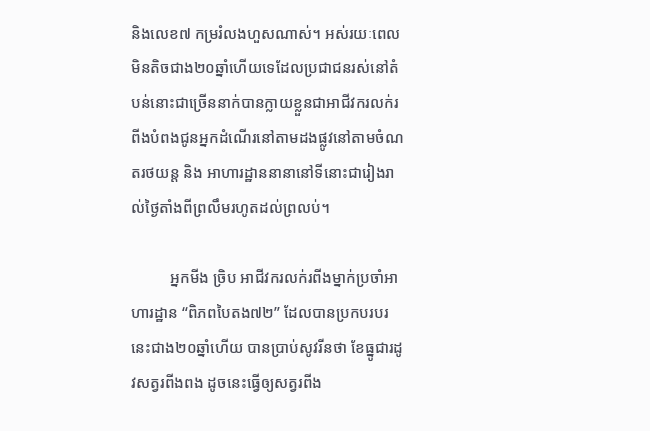និងលេខ៧ កម្ររំលងហួសណាស់។ អស់រយៈពេលមិនតិចជាង២០ឆ្នាំហើយទេដែលប្រជាជនរស់នៅតំបន់នោះជាច្រើននាក់បានក្លាយខ្លួនជាអាជីវករលក់រពីងបំពងជូនអ្នកដំណើរនៅតាមដងផ្លូវនៅតាមចំណតរថយន្ត និង អាហារដ្ឋាននានានៅទីនោះជារៀងរាល់ថ្ងៃតាំងពីព្រលឹមរហូតដល់ព្រលប់។

          អ្នកមីង ច្រិប អាជីវករលក់រពីងម្នាក់ប្រចាំអាហារដ្ឋាន “ពិភពបៃតង៧២” ដែលបានប្រកបរបរនេះជាង២០ឆ្នាំហើយ បានប្រាប់សូវរីនថា ខែធ្នូជារដូវសត្វរពីងពង ដូចនេះធ្វើឲ្យសត្វរពីង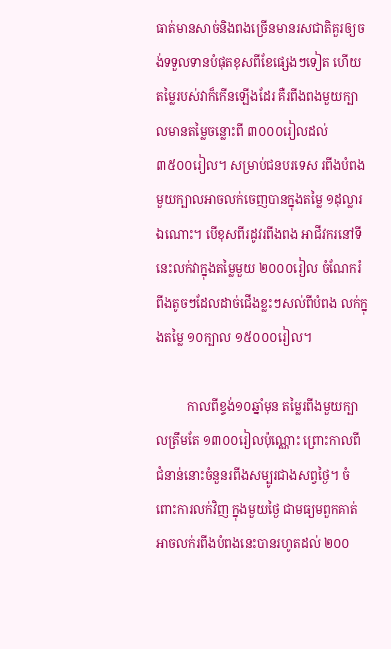ធាត់មានសាច់និងពងច្រើនមានរសជាតិគួរឲ្យចង់ទទួលទានបំផុតខុសពីខែផ្សេងៗទៀត ហើយតម្លៃរបស់វាក៏កើនឡើងដែរ គឺរពីងពងមួយក្បាលមានតម្លៃចន្លោះពី ៣០០០រៀលដល់ ៣៥០០រៀល។ សម្រាប់ជនបរទេស រពីងបំពងមួយក្បាលអាចលក់ចេញបានក្នុងតម្លៃ ១ដុល្លារឯណោះ។ បើខុសពីរដូវរពីងពង អាជីវករនៅទីនេះលក់វាក្នុងតម្លៃមួយ ២០០០រៀល ចំណែករំពីងតូចៗដែលដាច់ជើងខ្លះៗសល់ពីបំពង លក់ក្នុងតម្លៃ ១០ក្បាល ១៥០០០រៀល។

          កាលពីខ្ទង់១០ឆ្នាំមុន តម្លៃរពីងមួយក្បាលត្រឹមតែ ១៣០០រៀលប៉ុណ្ណោះ ព្រោះកាលពីជំនាន់នោះចំនួនរពីងសម្បូរជាងសព្វថ្ងៃ។ ចំពោះការលក់វិញ ក្នុងមួយថ្ងៃ ជាមធ្យមពួកគាត់អាចលក់រពីងបំពងនេះបានរហូតដល់ ២០០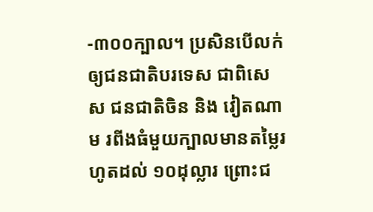-៣០០ក្បាល។ ប្រសិនបើលក់ឲ្យជនជាតិបរទេស ជាពិសេស ជនជាតិចិន និង វៀតណាម រពីងធំមួយក្បាលមានតម្លៃរហូតដល់ ១០ដុល្លារ ព្រោះជ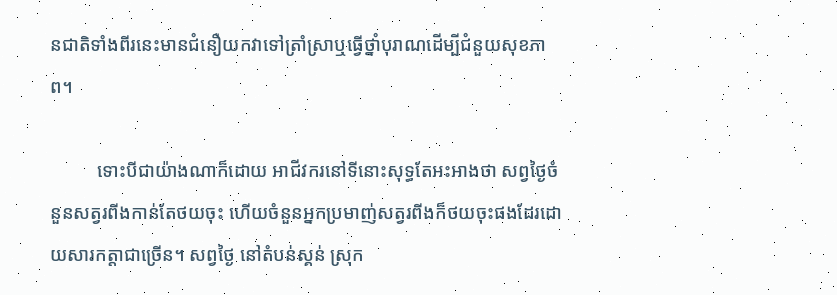នជាតិទាំងពីរនេះមានជំនឿយកវាទៅត្រាំស្រាឬធ្វើថ្នាំបុរាណដើម្បីជំនួយសុខភាព។

          ទោះបីជាយ៉ាងណាក៏ដោយ អាជីវករនៅទីនោះសុទ្ធតែអះអាងថា សព្វថ្ងៃចំនួនសត្វរពីងកាន់តែថយចុះ ហើយចំនួនអ្នកប្រមាញ់សត្វរពីងក៏ថយចុះផងដែរដោយសារកត្តាជាច្រើន។ សព្វថ្ងៃ នៅតំបន់ស្គន់ ស្រុក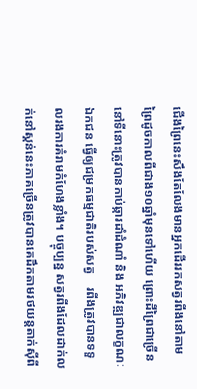ជើងព្រៃនេះសឹងតែលែងមានអ្នកដើររកសត្វរពីងនៅតាមព្រៃដូចកាលពីជាង១០ឆ្នាំមុនទៅហើយ ព្រោះដីព្រៃជាច្រើននៅទីនោះត្រូវបានកាប់ឆ្ការដាំដំណាំ និង អភិវឌ្ឍជាលក្ខណៈឯកជន ធ្វើឲ្យជម្រកធម្មជាតិរបស់សត្វ    រពីងត្រូវបានទទួលរងការគំរាមកំហែងខ្លាំង។ បច្ចុប្បន្ន សត្វរពីងដែលដាក់លក់នៅស្គន់នេះភាគច្រើនត្រូវបានគេដឹកតាមរថយន្តតាក់ស៊ីពី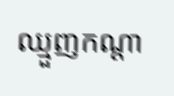ឈ្មួញកណ្តា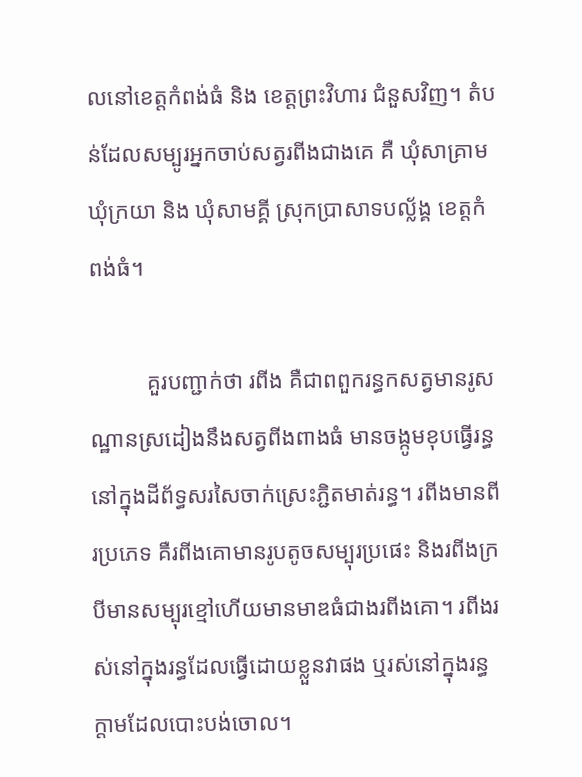លនៅខេត្តកំពង់ធំ និង ខេត្តព្រះវិហារ ជំនួសវិញ។ តំបន់ដែលសម្បូរអ្នកចាប់សត្វរពីងជាងគេ គឺ ឃុំសាគ្រាម ឃុំក្រយា និង ឃុំសាមគ្គី ស្រុកប្រាសាទបល្ល័ង្គ ខេត្តកំពង់ធំ។

          គួរបញ្ជាក់ថា រពីង គឺជាពពួករន្ធកសត្វមានរូសណ្ឋានស្រដៀងនឹងសត្វពីងពាងធំ មានចង្កូមខុបធ្វើរន្ធនៅក្នុងដីព័ទ្ធសរសៃចាក់ស្រេះភ្ជិតមាត់រន្ធ។ រពីងមានពីរប្រភេទ គឺរពីងគោមានរូបតូចសម្បុរប្រផេះ និងរពីងក្របីមានសម្បុរខ្មៅហើយមានមាឌធំជាងរពីងគោ។ រពីងរស់នៅក្នុងរន្ធដែលធ្វើដោយខ្លួនវាផង ឬរស់នៅក្នុងរន្ធក្តាមដែលបោះបង់ចោល។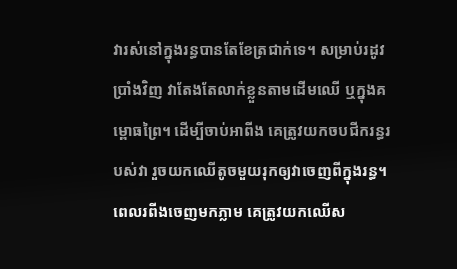វារស់នៅក្នុងរន្ធបានតែខែត្រជាក់ទេ។ សម្រាប់រដូវប្រាំងវិញ វាតែងតែលាក់ខ្លួនតាមដើមឈើ ឬក្នុងគម្ពោធព្រៃ។ ដើម្បីចាប់អាពីង គេត្រូវយកចបជីករន្ធរបស់វា រួចយកឈើតូចមួយរុកឲ្យវាចេញពីក្នុងរន្ធ។ ពេលរពីងចេញមកភ្លាម គេត្រូវយកឈើស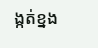ង្កត់ខ្នង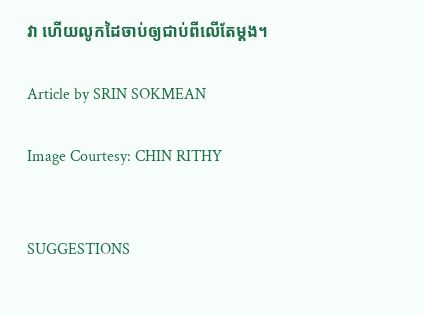វា ហើយលូកដៃចាប់ឲ្យជាប់ពីលើតែម្តង។

Article by SRIN SOKMEAN

Image Courtesy: CHIN RITHY


SUGGESTIONS